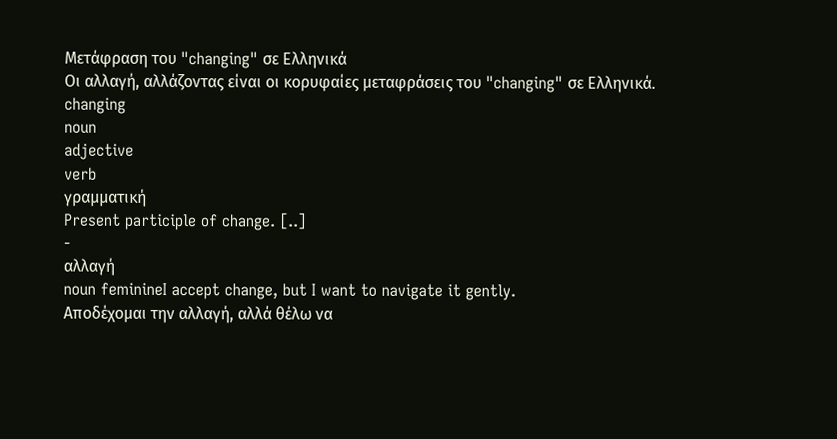Μετάφραση του "changing" σε Ελληνικά
Οι αλλαγή, αλλάζοντας είναι οι κορυφαίες μεταφράσεις του "changing" σε Ελληνικά.
changing
noun
adjective
verb
γραμματική
Present participle of change. [..]
-
αλλαγή
noun feminineI accept change, but I want to navigate it gently.
Αποδέχομαι την αλλαγή, αλλά θέλω να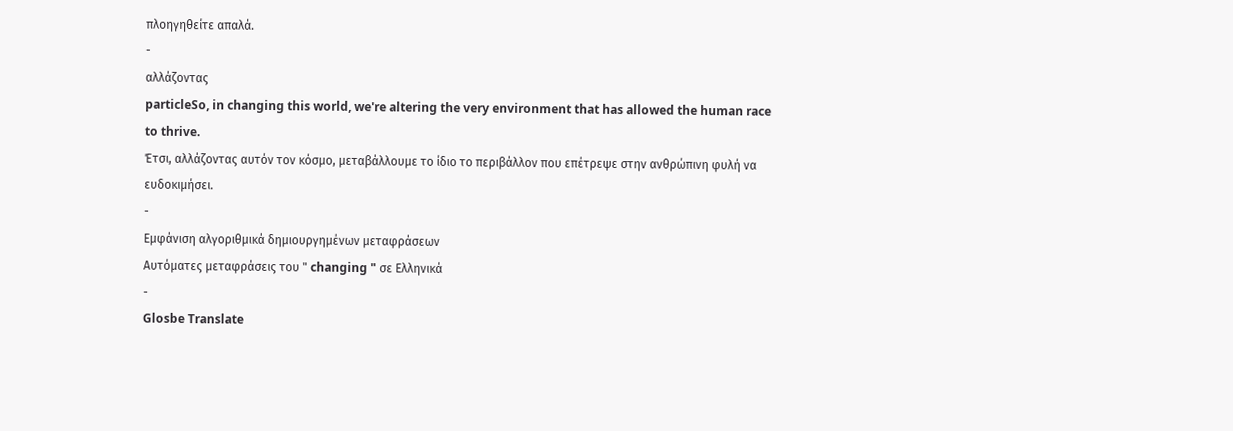πλοηγηθείτε απαλά.
-
αλλάζοντας
particleSo, in changing this world, we're altering the very environment that has allowed the human race to thrive.
Έτσι, αλλάζοντας αυτόν τον κόσμο, μεταβάλλουμε το ίδιο το περιβάλλον που επέτρεψε στην ανθρώπινη φυλή να ευδοκιμήσει.
-
Εμφάνιση αλγοριθμικά δημιουργημένων μεταφράσεων
Αυτόματες μεταφράσεις του " changing " σε Ελληνικά
-
Glosbe Translate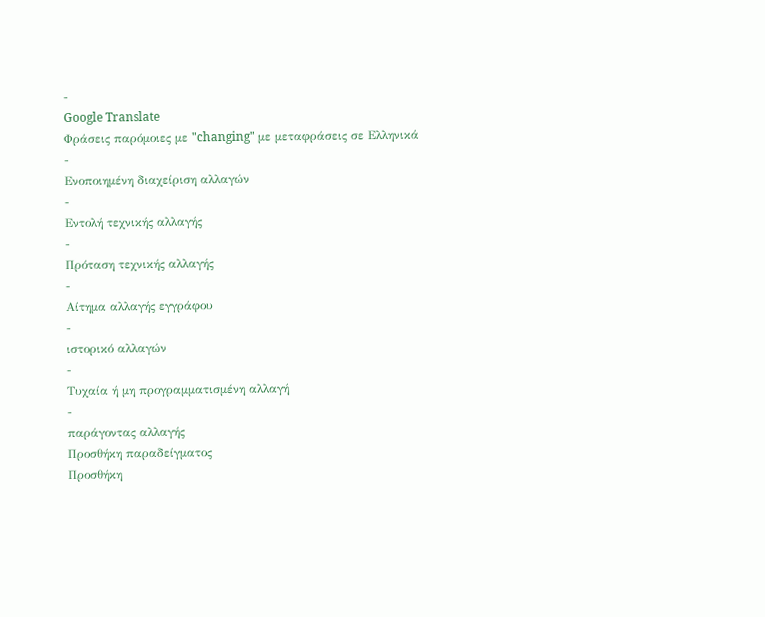-
Google Translate
Φράσεις παρόμοιες με "changing" με μεταφράσεις σε Ελληνικά
-
Ενοποιημένη διαχείριση αλλαγών
-
Εντολή τεχνικής αλλαγής
-
Πρόταση τεχνικής αλλαγής
-
Αίτημα αλλαγής εγγράφου
-
ιστορικό αλλαγών
-
Τυχαία ή μη προγραμματισμένη αλλαγή
-
παράγοντας αλλαγής
Προσθήκη παραδείγματος
Προσθήκη